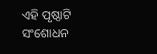ଏହି ପୃଷ୍ଠାଟି ସଂଶୋଧନ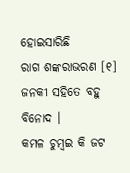ହୋଇସାରିଛି
ରାଗ ଶଙ୍କରାଭରଣ [୧]
ଜନକୀ ସହିତେ ବହୁ ବିନୋଦ ।
କମଳ ଚୁମ୍ବଇ କି ଜଟ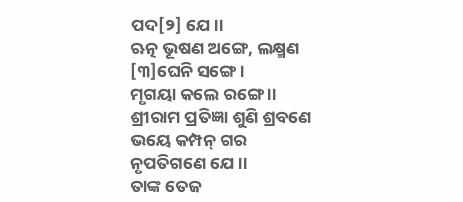ପଦ[୨] ଯେ ।।
ଋତ୍ନ ଭୂଷଣ ଅଙ୍ଗେ, ଲକ୍ଷ୍ମଣ [୩]ଘେନି ସଙ୍ଗେ ।
ମୃଗୟା କଲେ ରଙ୍ଗେ ।।
ଶ୍ରୀରାମ ପ୍ରତିଜ୍ଞା ଶୁଣି ଶ୍ରବଣେ
ଭୟେ କମ୍ପନ୍ ଗର ନୃପତିଗଣେ ଯେ ।।
ତାଙ୍କ ତେଜ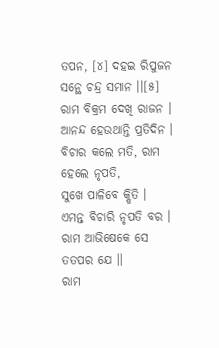ତପନ, [୪] ଦହଇ ରିପୁଜନ
ସନ୍ଥେ ଚନ୍ଦ୍ର ସମାନ ।।[୫]
ରାମ ବିକ୍ରମ ଦେଖି ରାଜନ । ଆନନ୍ଦ ହେଉଥାନ୍ତି ପ୍ରତିଦିନ ।
ବିଚାର କଲେ ମତି, ରାମ ହେଲେ ନୃପତି,
ସୁଖେ ପାଳିବେ କ୍ଷିତି ।
ଏମନ୍ତ ବିଚାରି ନୃପତି ବର । ରାମ ଆଭିଷେକେ ସେ ତତପର ଯେ ।।
ରାମ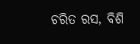ଚରିତ ରସ, ବିଶି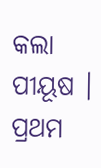କଲା ପୀୟୂଷ ।
ପ୍ରଥମ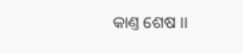କାଣ୍ତ ଶେଷ ।।